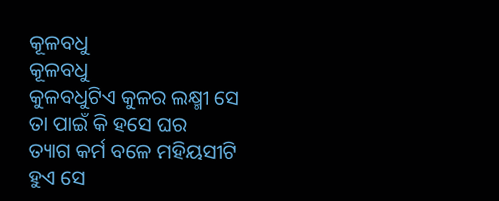କୂଳବଧୁ
କୂଳବଧୁ
କୁଳବଧୁଟିଏ କୁଳର ଲକ୍ଷ୍ମୀ ସେ
ତା ପାଇଁ କି ହସେ ଘର
ତ୍ୟାଗ କର୍ମ ବଳେ ମହିୟସୀଟି
ହୁଏ ସେ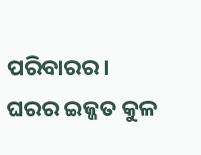ପରିବାରର।
ଘରର ଇଜ୍ଜତ କୁଳ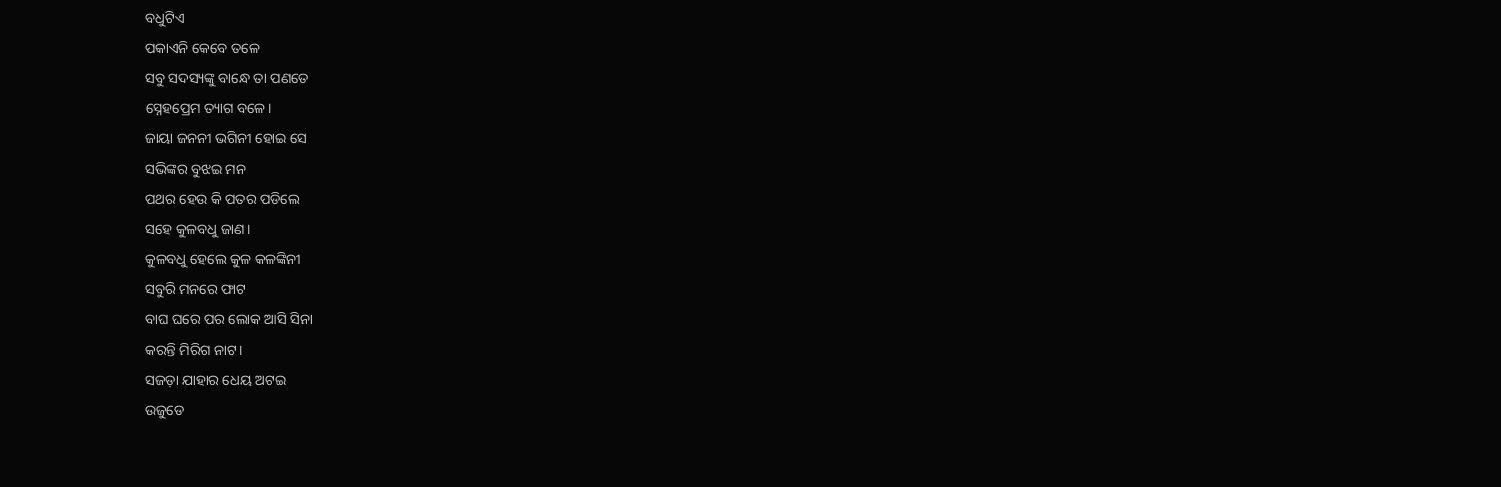ବଧୁଟିଏ
ପକାଏନି କେବେ ତଳେ
ସବୁ ସଦସ୍ୟଙ୍କୁ ବାନ୍ଧେ ତା ପଣତେ
ସ୍ନେହପ୍ରେମ ତ୍ୟାଗ ବଳେ।
ଜାୟା ଜନନୀ ଭଗିନୀ ହୋଇ ସେ
ସଭିଙ୍କର ବୁଝଇ ମନ
ପଥର ହେଉ କି ପତର ପଡିଲେ
ସହେ କୁଳବଧୁ ଜାଣ।
କୁଳବଧୁ ହେଲେ କୁଳ କଳଙ୍କିନୀ
ସବୁରି ମନରେ ଫାଟ
ବାଘ ଘରେ ପର ଲୋକ ଆସି ସିନା
କରନ୍ତି ମିରିଗ ନାଟ।
ସଜଡ଼ା ଯାହାର ଧେୟ ଅଟଇ
ଉଜୁଡେ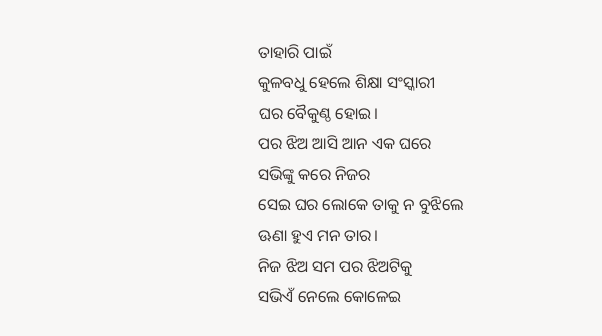ତାହାରି ପାଇଁ
କୁଳବଧୁ ହେଲେ ଶିକ୍ଷା ସଂସ୍କାରୀ
ଘର ବୈକୁଣ୍ଠ ହୋଇ।
ପର ଝିଅ ଆସି ଆନ ଏକ ଘରେ
ସଭିଙ୍କୁ କରେ ନିଜର
ସେଇ ଘର ଲୋକେ ତାକୁ ନ ବୁଝିଲେ
ଊଣା ହୁଏ ମନ ତାର।
ନିଜ ଝିଅ ସମ ପର ଝିଅଟିକୁ
ସଭିଏଁ ନେଲେ କୋଳେଇ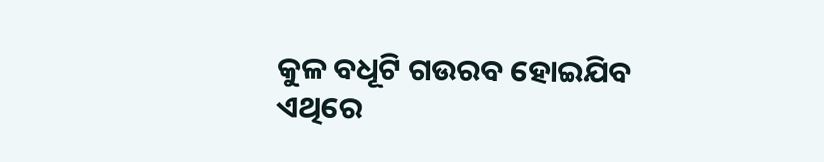କୁଳ ବଧୂଟି ଗଉରବ ହୋଇଯିବ
ଏଥିରେ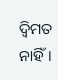ଦ୍ବିମତ ନାହିଁ।